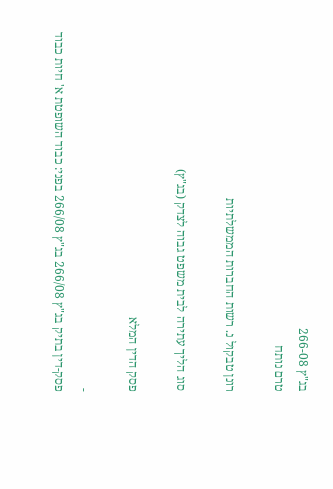בג"ץ 266-08
טרם נותח

רונן טבקול נ. רשות החברות הממשלתיות

סוג הליך עתירה לבית משפט גבוה לצדק (בג"ץ)

פסק הדין המלא

-
פסק-דין בתיק בג"ץ 266/08 בג"ץ 266/08 בפני: כבוד השופטת א' חיות כבוד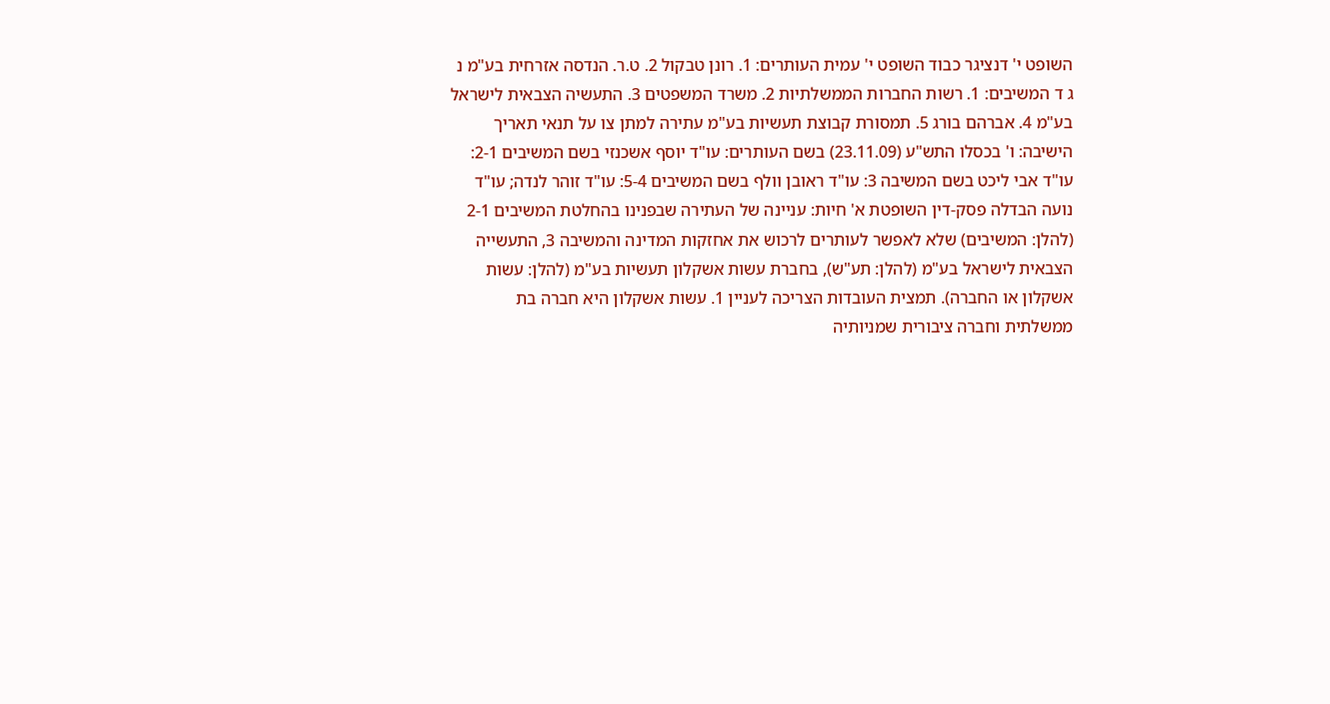השופט י' דנציגר כבוד השופט י' עמית העותרים: 1. רונן טבקול 2. ט.ר. הנדסה אזרחית בע"מ נ ג ד המשיבים: 1. רשות החברות הממשלתיות 2. משרד המשפטים 3. התעשיה הצבאית לישראל בע"מ 4. אברהם בורג 5. תמסורת קבוצת תעשיות בע"מ עתירה למתן צו על תנאי תאריך הישיבה: ו' בכסלו התש"ע (23.11.09) בשם העותרים: עו"ד יוסף אשכנזי בשם המשיבים 2-1: עו"ד אבי ליכט בשם המשיבה 3: עו"ד ראובן וולף בשם המשיבים 5-4: עו"ד זוהר לנדה; עו"ד נועה הבדלה פסק-דין השופטת א' חיות: עניינה של העתירה שבפנינו בהחלטת המשיבים 2-1 (להלן: המשיבים) שלא לאפשר לעותרים לרכוש את אחזקות המדינה והמשיבה 3, התעשייה הצבאית לישראל בע"מ (להלן: תע"ש), בחברת עשות אשקלון תעשיות בע"מ (להלן: עשות אשקלון או החברה). תמצית העובדות הצריכה לעניין 1. עשות אשקלון היא חברה בת ממשלתית וחברה ציבורית שמניותיה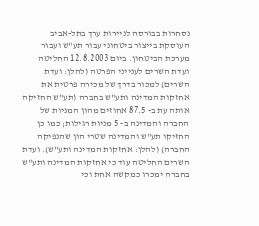נסחרות בבורסה לניירות ערך בתל-אביב העוסקת בייצור ביטחוני עבור תע"ש ועבור מערכת הביטחון. ביום 12.8.2003 החליטה ועדת השרים לענייני הפרטה (להלן: ועדת השרים) למכור בדרך של מכירה פרטית את אחזקות המדינה ותע"ש בחברה (תע"ש החזיקה אותה עת ב- 87.5 אחוזים מהון המניות של החברה והמדינה ב- 5 מניות רגילות; כמו כן החזיקו תע"ש והמדינה שטרי הון שהנפיקה החברה) (להלן: אחזקות המדינה ותע"ש). ועדת השרים החליטה עוד כי אחזקות המדינה ותע"ש בחברה ימכרו כמקשה אחת וכי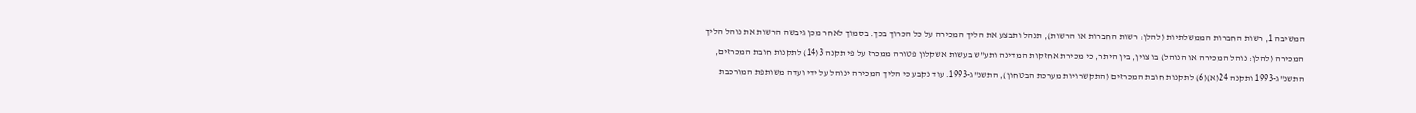המשיבה 1, רשות החברות הממשלתיות (להלן: רשות החברות או הרשות), תנהל ותבצע את הליך המכירה על כל הכרוך בכך. בסמוך לאחר מכן גיבשה הרשות את נוהל הליך המכירה (להלן: נוהל המכירה או הנוהל) בו צוין, בין היתר, כי מכירת אחזקות המדינה ותע"ש בעשות אשקלון פטורה ממכרז על פי תקנה 3(14) לתקנות חובת המכרזים, התשנ"ג-1993 ותקנה 24(א)(6) לתקנות חובת המכרזים (התקשרויות מערכת הבטחון), התשנ"ג-1993. עוד נקבע כי הליך המכירה ינוהל על ידי ועדה משותפת המורכבת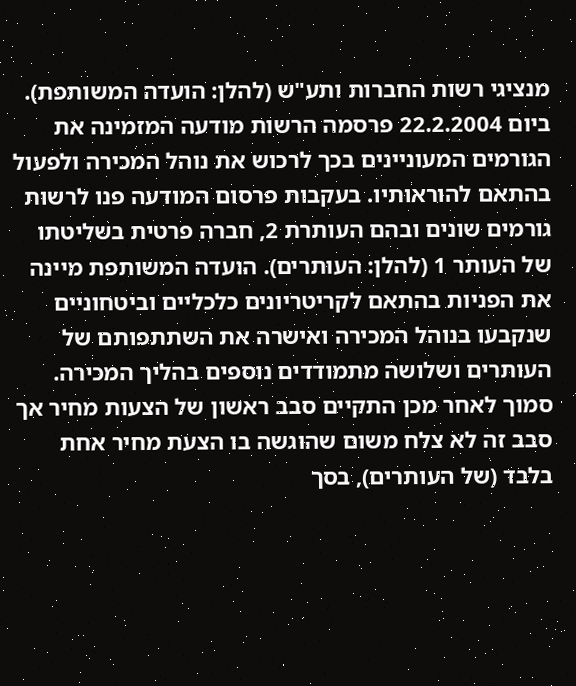מנציגי רשות החברות ותע"ש (להלן: הועדה המשותפת). ביום 22.2.2004 פרסמה הרשות מודעה המזמינה את הגורמים המעוניינים בכך לרכוש את נוהל המכירה ולפעול בהתאם להוראותיו. בעקבות פרסום המודעה פנו לרשות גורמים שונים ובהם העותרת 2, חברה פרטית בשליטתו של העותר 1 (להלן: העותרים). הועדה המשותפת מיינה את הפניות בהתאם לקריטריונים כלכליים וביטחוניים שנקבעו בנוהל המכירה ואישרה את השתתפותם של העותרים ושלושה מתמודדים נוספים בהליך המכירה. סמוך לאחר מכן התקיים סבב ראשון של הצעות מחיר אך סבב זה לא צלח משום שהוגשה בו הצעת מחיר אחת בלבד (של העותרים), בסך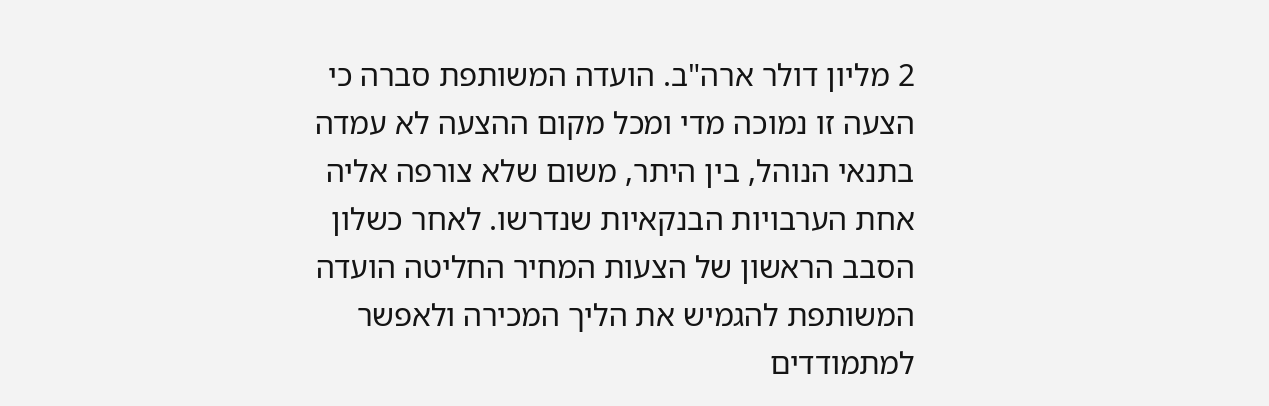2 מליון דולר ארה"ב. הועדה המשותפת סברה כי הצעה זו נמוכה מדי ומכל מקום ההצעה לא עמדה בתנאי הנוהל, בין היתר, משום שלא צורפה אליה אחת הערבויות הבנקאיות שנדרשו. לאחר כשלון הסבב הראשון של הצעות המחיר החליטה הועדה המשותפת להגמיש את הליך המכירה ולאפשר למתמודדים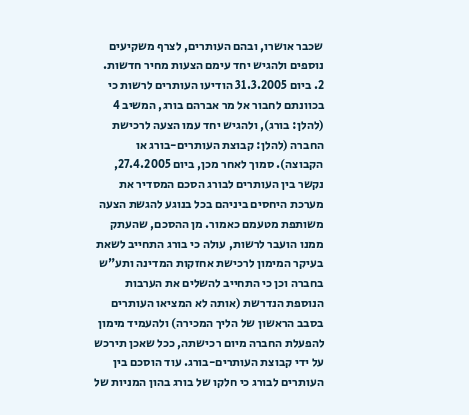שכבר אושרו, ובהם העותרים, לצרף משקיעים נוספים ולהגיש יחד עימם הצעות מחיר חדשות. 2. ביום 31.3.2005 הודיעו העותרים לרשות כי בכוונתם לחבור אל מר אברהם בורג, המשיב 4 (להלן: בורג), ולהגיש יחד עמו הצעה לרכישת החברה (להלן: קבוצת העותרים-בורג או הקבוצה). סמוך לאחר מכן, ביום 27.4.2005, נקשר בין העותרים לבורג הסכם המסדיר את מערכת היחסים ביניהם בכל בנוגע להגשת הצעה משותפת מטעמם כאמור. מן ההסכם, שהעתק ממנו הועבר לרשות, עולה כי בורג התחייב לשאת בעיקר המימון לרכישת אחזקות המדינה ותע"ש בחברה וכן כי התחייב להשלים את הערבות הנוספת הנדרשת (אותה לא המציאו העותרים בסבב הראשון של הליך המכירה) ולהעמיד מימון להפעלת החברה מיום רכישתה, ככל שאכן תירכש על ידי קבוצת העותרים-בורג. עוד הוסכם בין העותרים לבורג כי חלקו של בורג בהון המניות של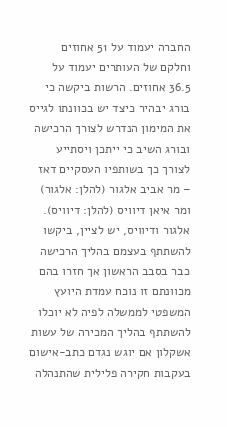החברה יעמוד על 51 אחוזים וחלקם של העותרים יעמוד על 36.5 אחוזים. הרשות ביקשה כי בורג יבהיר כיצד יש בכוונתו לגייס את המימון הנדרש לצורך הרכישה ובורג השיב כי ייתכן ויסתייע לצורך כך בשותפיו העסקיים דאז – מר אביב אלגור (להלן: אלגור) ומר איאן דיוויס (להלן: דיוויס). אלגור ודיוויס, יש לציין, ביקשו להשתתף בעצמם בהליך הרכישה כבר בסבב הראשון אך חזרו בהם מכוונתם זו נוכח עמדת היועץ המשפטי לממשלה לפיה לא יוכלו להשתתף בהליך המכירה של עשות אשקלון אם יוגש נגדם כתב-אישום בעקבות חקירה פלילית שהתנהלה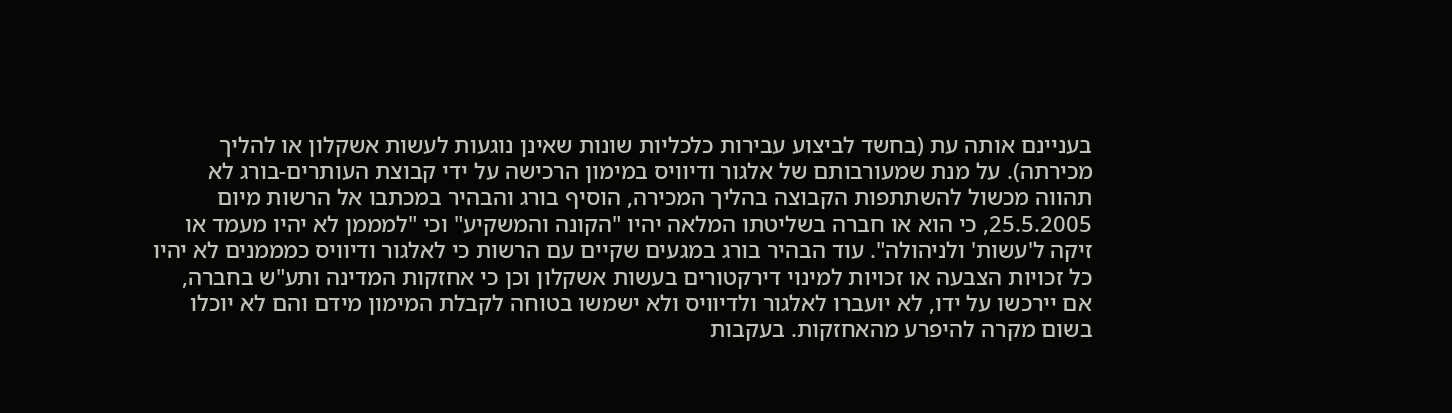בעניינם אותה עת (בחשד לביצוע עבירות כלכליות שונות שאינן נוגעות לעשות אשקלון או להליך מכירתה). על מנת שמעורבותם של אלגור ודיוויס במימון הרכישה על ידי קבוצת העותרים-בורג לא תהווה מכשול להשתתפות הקבוצה בהליך המכירה, הוסיף בורג והבהיר במכתבו אל הרשות מיום 25.5.2005, כי הוא או חברה בשליטתו המלאה יהיו "הקונה והמשקיע" וכי "למממן לא יהיו מעמד או זיקה ל'עשות' ולניהולה". עוד הבהיר בורג במגעים שקיים עם הרשות כי לאלגור ודיוויס כמממנים לא יהיו כל זכויות הצבעה או זכויות למינוי דירקטורים בעשות אשקלון וכן כי אחזקות המדינה ותע"ש בחברה, אם יירכשו על ידו, לא יועברו לאלגור ולדיוויס ולא ישמשו בטוחה לקבלת המימון מידם והם לא יוכלו בשום מקרה להיפרע מהאחזקות. בעקבות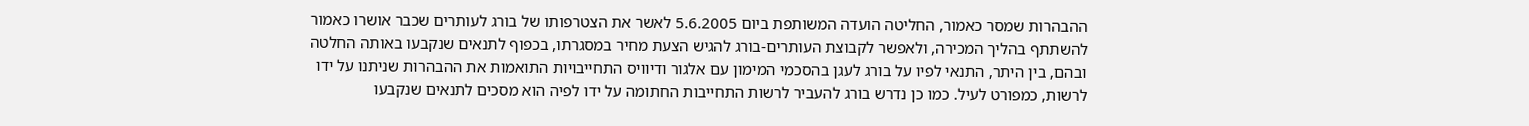ההבהרות שמסר כאמור, החליטה הועדה המשותפת ביום 5.6.2005 לאשר את הצטרפותו של בורג לעותרים שכבר אושרו כאמור להשתתף בהליך המכירה, ולאפשר לקבוצת העותרים-בורג להגיש הצעת מחיר במסגרתו, בכפוף לתנאים שנקבעו באותה החלטה ובהם, בין היתר, התנאי לפיו על בורג לעגן בהסכמי המימון עם אלגור ודיוויס התחייבויות התואמות את ההבהרות שניתנו על ידו לרשות, כמפורט לעיל. כמו כן נדרש בורג להעביר לרשות התחייבות החתומה על ידו לפיה הוא מסכים לתנאים שנקבעו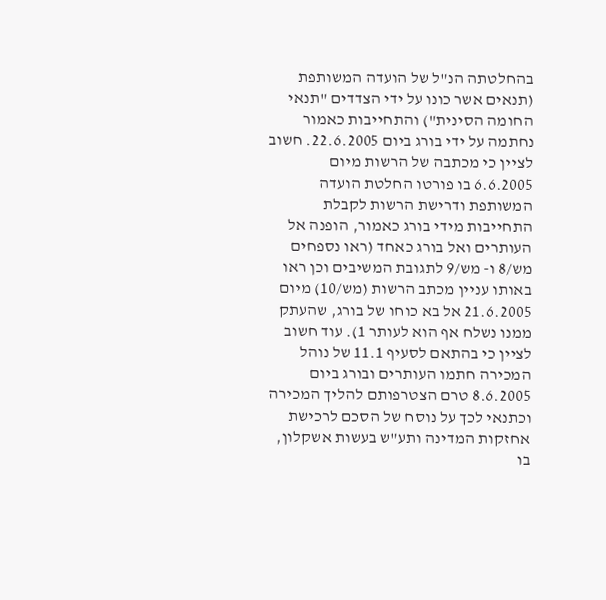בהחלטתה הנ"ל של הועדה המשותפת (תנאים אשר כונו על ידי הצדדים "תנאי החומה הסינית") והתחייבות כאמור נחתמה על ידי בורג ביום 22.6.2005. חשוב לציין כי מכתבה של הרשות מיום 6.6.2005 בו פורטו החלטת הועדה המשותפת ודרישת הרשות לקבלת התחייבות מידי בורג כאמור, הופנה אל העותרים ואל בורג כאחד (ראו נספחים מש/8 ו- מש/9 לתגובת המשיבים וכן ראו באותו עניין מכתב הרשות (מש/10) מיום 21.6.2005 אל בא כוחו של בורג, שהעתק ממנו נשלח אף הוא לעותר 1). עוד חשוב לציין כי בהתאם לסעיף 11.1 של נוהל המכירה חתמו העותרים ובורג ביום 8.6.2005 טרם הצטרפותם להליך המכירה וכתנאי לכך על נוסח של הסכם לרכישת אחזקות המדינה ותע"ש בעשות אשקלון, בו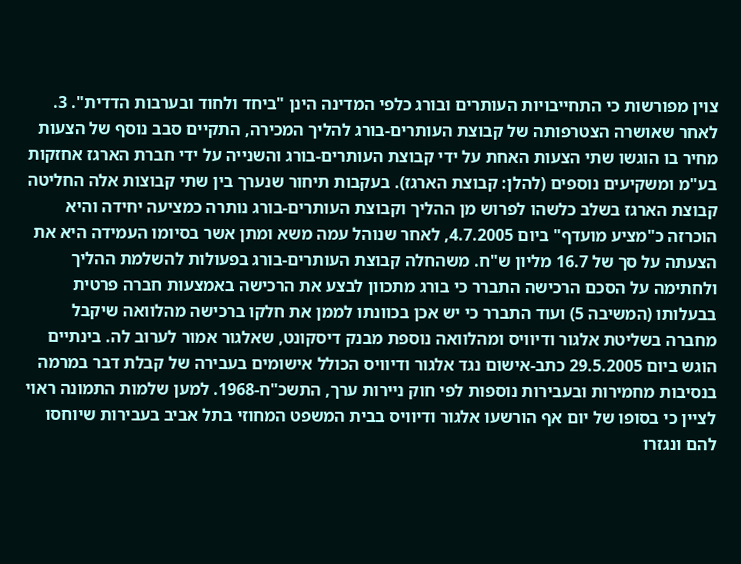צוין מפורשות כי התחייבויות העותרים ובורג כלפי המדינה הינן "ביחד ולחוד ובערבות הדדית". 3. לאחר שאושרה הצטרפותה של קבוצת העותרים-בורג להליך המכירה, התקיים סבב נוסף של הצעות מחיר בו הוגשו שתי הצעות האחת על ידי קבוצת העותרים-בורג והשנייה על ידי חברת הארגז אחזקות בע"מ ומשקיעים נוספים (להלן: קבוצת הארגז). בעקבות תיחור שנערך בין שתי קבוצות אלה החליטה קבוצת הארגז בשלב כלשהו לפרוש מן ההליך וקבוצת העותרים-בורג נותרה כמציעה יחידה והיא הוכרזה כ"מציע מועדף" ביום 4.7.2005, לאחר שנוהל עמה משא ומתן אשר בסיומו העמידה היא את הצעתה על סך של 16.7 מליון ש"ח. משהחלה קבוצת העותרים-בורג בפעולות להשלמת ההליך ולחתימה על הסכם הרכישה התברר כי בורג מתכוון לבצע את הרכישה באמצעות חברה פרטית בבעלותו (המשיבה 5) ועוד התברר כי יש אכן בכוונתו לממן את חלקו ברכישה מהלוואה שיקבל מחברה בשליטת אלגור ודיוויס ומהלוואה נוספת מבנק דיסקונט, שאלגור אמור לערוב לה. בינתיים הוגש ביום 29.5.2005 כתב-אישום נגד אלגור ודיוויס הכולל אישומים בעבירה של קבלת דבר במרמה בנסיבות מחמירות ובעבירות נוספות לפי חוק ניירות ערך, התשכ"ח-1968. למען שלמות התמונה ראוי לציין כי בסופו של יום אף הורשעו אלגור ודיוויס בבית המשפט המחוזי בתל אביב בעבירות שיוחסו להם ונגזרו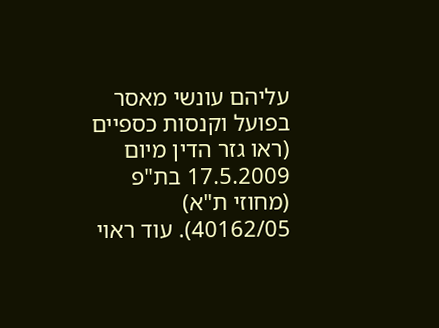עליהם עונשי מאסר בפועל וקנסות כספיים (ראו גזר הדין מיום 17.5.2009 בת"פ (מחוזי ת"א) 40162/05). עוד ראוי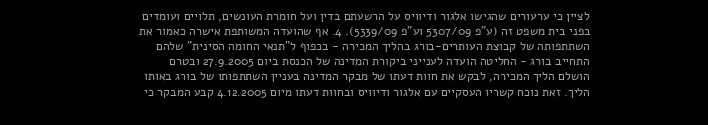לציין כי ערעורים שהגישו אלגור ודיוויס על הרשעתם בדין ועל חומרת העונשים, תלויים ועומדים בפני בית משפט זה (ע"פ 5307/09 וע"פ 5339/09). 4. אף שהועדה המשותפת אישרה כאמור את השתתפותה של קבוצת העותרים-בורג בהליך המכירה - בכפוף ל"תנאי החומה הסינית" שלהם התחייב בורג - החליטה הועדה לענייני ביקורת המדינה של הכנסת ביום 27.9.2005 ובטרם הושלם הליך המכירה, לבקש את חוות דעתו של מבקר המדינה בעניין השתתפותו של בורג באותו הליך. זאת נוכח קשריו העסקיים עם אלגור ודיוויס ובחוות דעתו מיום 4.12.2005 קבע המבקר כי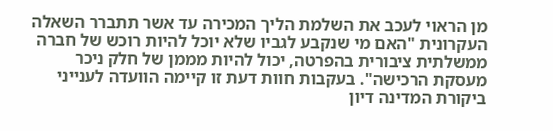מן הראוי לעכב את השלמת הליך המכירה עד אשר תתברר השאלה העקרונית "האם מי שנקבע לגביו שלא יוכל להיות רוכש של חברה ממשלתית ציבורית בהפרטה, יכול להיות מממן של חלק ניכר מעסקת הרכישה". בעקבות חוות דעת זו קיימה הוועדה לענייני ביקורת המדינה דיון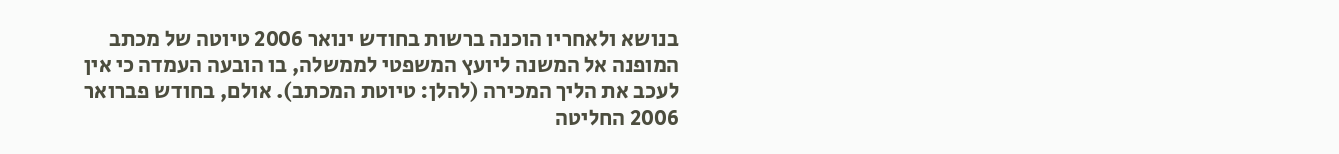בנושא ולאחריו הוכנה ברשות בחודש ינואר 2006 טיוטה של מכתב המופנה אל המשנה ליועץ המשפטי לממשלה, בו הובעה העמדה כי אין לעכב את הליך המכירה (להלן: טיוטת המכתב). אולם, בחודש פברואר 2006 החליטה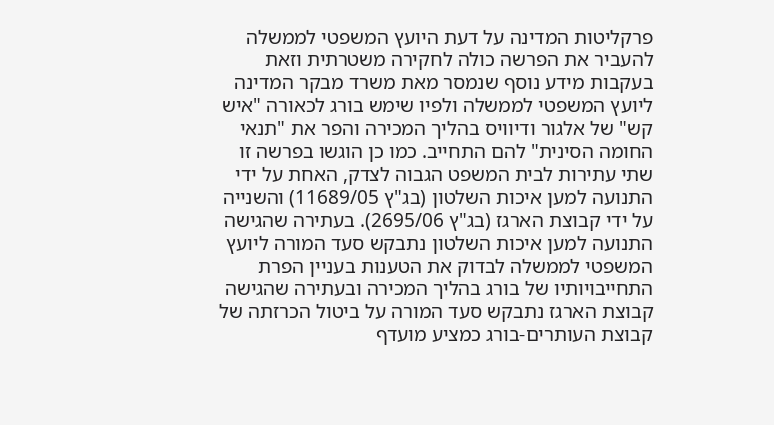פרקליטות המדינה על דעת היועץ המשפטי לממשלה להעביר את הפרשה כולה לחקירה משטרתית וזאת בעקבות מידע נוסף שנמסר מאת משרד מבקר המדינה ליועץ המשפטי לממשלה ולפיו שימש בורג לכאורה "איש קש" של אלגור ודיוויס בהליך המכירה והפר את "תנאי החומה הסינית" להם התחייב. כמו כן הוגשו בפרשה זו שתי עתירות לבית המשפט הגבוה לצדק, האחת על ידי התנועה למען איכות השלטון (בג"ץ 11689/05) והשנייה על ידי קבוצת הארגז (בג"ץ 2695/06). בעתירה שהגישה התנועה למען איכות השלטון נתבקש סעד המורה ליועץ המשפטי לממשלה לבדוק את הטענות בעניין הפרת התחייבויותיו של בורג בהליך המכירה ובעתירה שהגישה קבוצת הארגז נתבקש סעד המורה על ביטול הכרזתה של קבוצת העותרים-בורג כמציע מועדף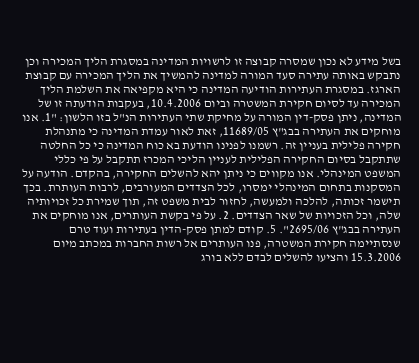בשל מידע לא נכון שמסרה קבוצה זו לרשויות המדינה במסגרת הליך המכירה וכן נתבקש באותה עתירה סעד המורה למדינה להמשיך את הליך המכירה עם קבוצת הארגז. במסגרת העתירות הודיעה המדינה כי היא מקפיאה את השלמת הליך המכירה עד לסיום חקירת המשטרה וביום 10.4.2006, בעקבות הודעתה זו של המדינה, ניתן פסק-דין המורה על מחיקת שתי העתירות הנ"ל בזו הלשון: "1. אנו מוחקים את העתירה בבג"ץ 11689/05, זאת לאור עמדת המדינה כי מתנהלת חקירה פלילית בעניין זה. רשמנו לפנינו הודעת בא כוח המדינה כי כל החלטה שתתקבל בסיום החקירה הפלילית לעניין הליכי המכרז תתקבל על פי כללי המשפט המינהלי. אנו מקווים כי ניתן יהא להשלים החקירה, בהקדם. הודעה על המסקנות בתחום המינהלי ימסרו, לכל הצדדים המעורבים, לרבות העותרת. בכך תישמר זכותה, להלכה ולמעשה, לחזור לבית משפט זה, תוך שמירת כל זכויותיה שלה, וכל הזכויות של שאר הצדדים. 2. על פי בקשת העותרים, אנו מוחקים את העתירה בבג"ץ 2695/06". 5. קודם למתן פסק-הדין בעתירות ועוד טרם שנסתיימה חקירת המשטרה, פנו העותרים אל רשות החברות במכתב מיום 15.3.2006 והציעו להשלים לבדם ללא בורג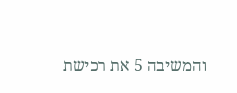והמשיבה 5 את רכישת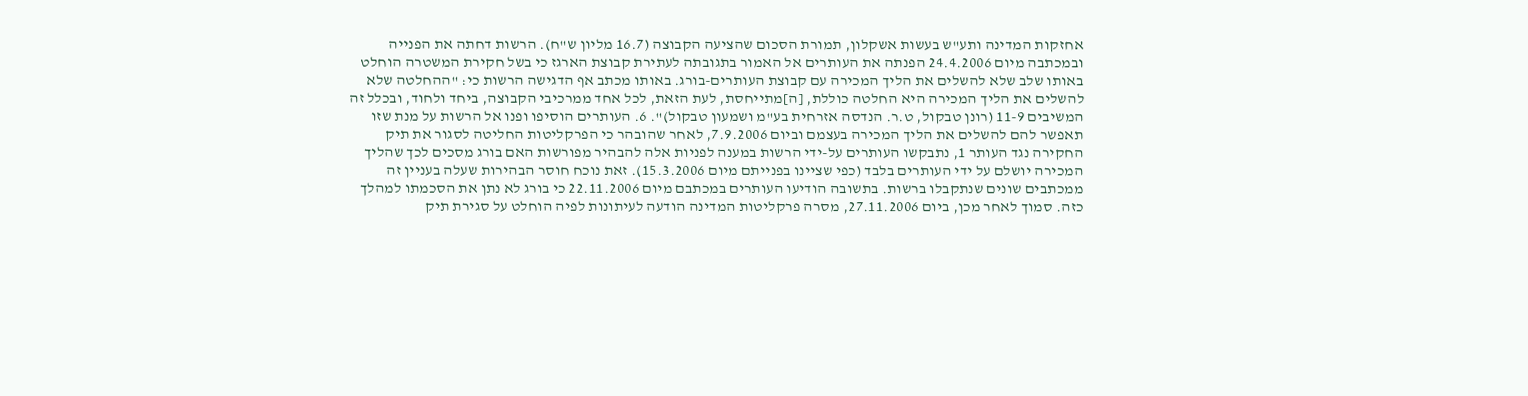אחזקות המדינה ותע"ש בעשות אשקלון, תמורת הסכום שהציעה הקבוצה (16.7 מליון ש"ח). הרשות דחתה את הפנייה ובמכתבה מיום 24.4.2006 הפנתה את העותרים אל האמור בתגובתה לעתירת קבוצת הארגז כי בשל חקירת המשטרה הוחלט באותו שלב שלא להשלים את הליך המכירה עם קבוצת העותרים-בורג. באותו מכתב אף הדגישה הרשות כי: "ההחלטה שלא להשלים את הליך המכירה היא החלטה כוללת, [ה]מתייחסת, לעת הזאת, לכל אחד ממרכיבי הקבוצה, ביחד ולחוד, ובכלל זה המשיבים 11-9 (רונן טבקול, ט.ר. הנדסה אזרחית בע"מ ושמעון טבקול)". 6. העותרים הוסיפו ופנו אל הרשות על מנת שזו תאפשר להם להשלים את הליך המכירה בעצמם וביום 7.9.2006, לאחר שהובהר כי הפרקליטות החליטה לסגור את תיק החקירה נגד העותר 1, נתבקשו העותרים על-ידי הרשות במענה לפניות אלה להבהיר מפורשות האם בורג מסכים לכך שהליך המכירה יושלם על ידי העותרים בלבד (כפי שציינו בפנייתם מיום 15.3.2006). זאת נוכח חוסר הבהירות שעלה בעניין זה ממכתבים שונים שנתקבלו ברשות. בתשובה הודיעו העותרים במכתבם מיום 22.11.2006 כי בורג לא נתן את הסכמתו למהלך כזה. סמוך לאחר מכן, ביום 27.11.2006, מסרה פרקליטות המדינה הודעה לעיתונות לפיה הוחלט על סגירת תיק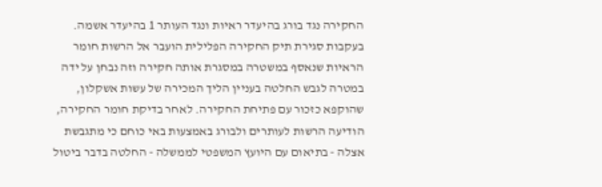החקירה נגד בורג בהיעדר ראיות ונגד העותר 1 בהיעדר אשמה. בעקבות סגירת תיק החקירה הפלילית הועבר אל הרשות חומר הראיות שנאסף במשטרה במסגרת אותה חקירה וזה נבחן על ידה במטרה לגבש החלטה בעניין הליך המכירה של עשות אשקלון, שהוקפא כזכור עם פתיחת החקירה. לאחר בדיקת חומר החקירה, הודיעה הרשות לעותרים ולבורג באמצעות באי כוחם כי מתגבשת אצלה - בתיאום עם היועץ המשפטי לממשלה - החלטה בדבר ביטול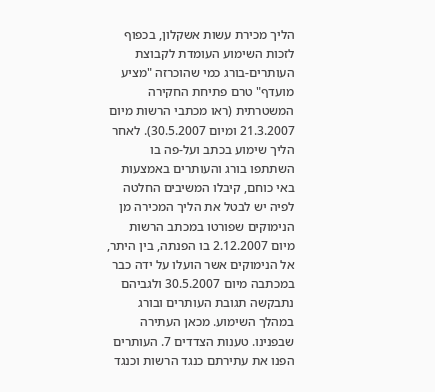הליך מכירת עשות אשקלון, בכפוף לזכות השימוע העומדת לקבוצת העותרים-בורג כמי שהוכרזה "מציע מועדף" טרם פתיחת החקירה המשטרתית (ראו מכתבי הרשות מיום 21.3.2007 ומיום 30.5.2007). לאחר הליך שימוע בכתב ועל-פה בו השתתפו בורג והעותרים באמצעות באי כוחם, קיבלו המשיבים החלטה לפיה יש לבטל את הליך המכירה מן הנימוקים שפורטו במכתב הרשות מיום 2.12.2007 בו הפנתה, בין היתר, אל הנימוקים אשר הועלו על ידה כבר במכתבה מיום 30.5.2007 ולגביהם נתבקשה תגובת העותרים ובורג במהלך השימוע. מכאן העתירה שבפנינו. טענות הצדדים 7. העותרים הפנו את עתירתם כנגד הרשות וכנגד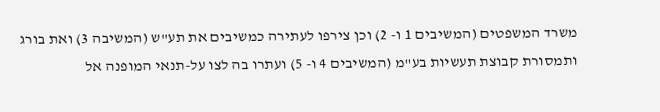משרד המשפטים (המשיבים 1 ו- 2) וכן צירפו לעתירה כמשיבים את תע"ש (המשיבה 3) ואת בורג ותמסורת קבוצת תעשיות בע"מ (המשיבים 4 ו- 5) ועתרו בה לצו על-תנאי המופנה אל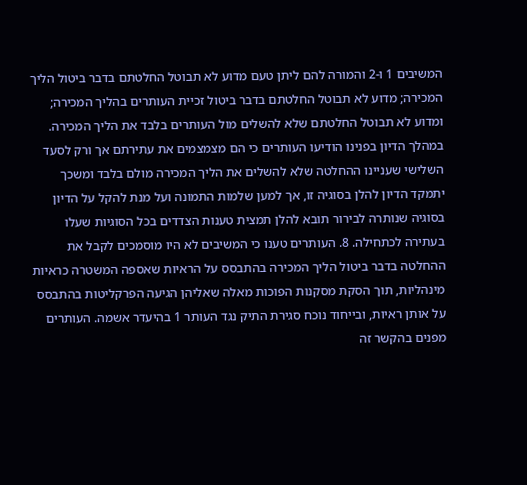המשיבים 1 ו-2 והמורה להם ליתן טעם מדוע לא תבוטל החלטתם בדבר ביטול הליך המכירה; מדוע לא תבוטל החלטתם בדבר ביטול זכיית העותרים בהליך המכירה; ומדוע לא תבוטל החלטתם שלא להשלים מול העותרים בלבד את הליך המכירה. במהלך הדיון בפנינו הודיעו העותרים כי הם מצמצמים את עתירתם אך ורק לסעד השלישי שעניינו ההחלטה שלא להשלים את הליך המכירה מולם בלבד ומשכך יתמקד הדיון להלן בסוגיה זו, אך למען שלמות התמונה ועל מנת להקל על הדיון בסוגיה שנותרה לבירור תובא להלן תמצית טענות הצדדים בכל הסוגיות שעלו בעתירה לכתחילה. 8. העותרים טענו כי המשיבים לא היו מוסמכים לקבל את ההחלטה בדבר ביטול הליך המכירה בהתבסס על הראיות שאספה המשטרה כראיות מינהליות, תוך הסקת מסקנות הפוכות מאלה שאליהן הגיעה הפרקליטות בהתבסס על אותן ראיות, ובייחוד נוכח סגירת התיק נגד העותר 1 בהיעדר אשמה. העותרים מפנים בהקשר זה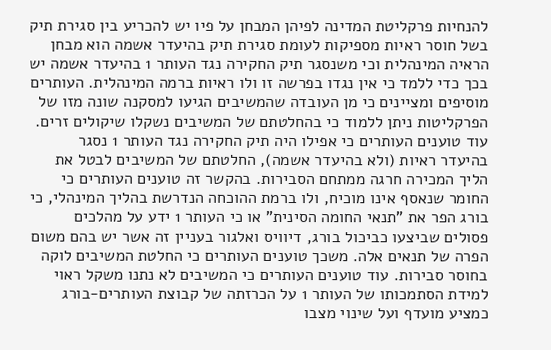להנחיות פרקליטת המדינה לפיהן המבחן על פיו יש להכריע בין סגירת תיק בשל חוסר ראיות מספיקות לעומת סגירת תיק בהיעדר אשמה הוא מבחן הראיה המינהלית וכי משנסגר תיק החקירה נגד העותר 1 בהיעדר אשמה יש בכך כדי ללמד כי אין נגדו בפרשה זו ולו ראיות ברמה המינהלית. העותרים מוסיפים ומציינים כי מן העובדה שהמשיבים הגיעו למסקנה שונה מזו של הפרקליטות ניתן ללמוד כי בהחלטתם של המשיבים נשקלו שיקולים זרים. עוד טוענים העותרים כי אפילו היה תיק החקירה נגד העותר 1 נסגר בהיעדר ראיות (ולא בהיעדר אשמה), החלטתם של המשיבים לבטל את הליך המכירה חרגה ממתחם הסבירות. בהקשר זה טוענים העותרים כי החומר שנאסף אינו מוכיח, ולו ברמת ההוכחה הנדרשת בהליך המינהלי, כי בורג הפר את "תנאי החומה הסינית" או כי העותר 1 ידע על מהלכים פסולים שביצעו כביכול בורג, דיוויס ואלגור בעניין זה אשר יש בהם משום הפרה של תנאים אלה. משכך טוענים העותרים כי החלטת המשיבים לוקה בחוסר סבירות. עוד טוענים העותרים כי המשיבים לא נתנו משקל ראוי למידת הסתמכותו של העותר 1 על הכרזתה של קבוצת העותרים-בורג כמציע מועדף ועל שינוי מצבו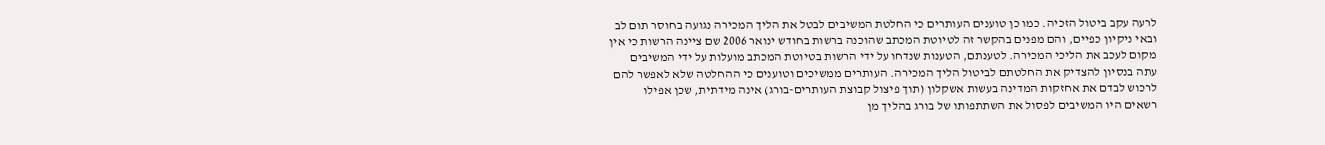לרעה עקב ביטול הזכיה. כמו כן טוענים העותרים כי החלטת המשיבים לבטל את הליך המכירה נגועה בחוסר תום לב ובאי ניקיון כפיים, והם מפנים בהקשר זה לטיוטת המכתב שהוכנה ברשות בחודש ינואר 2006 שם ציינה הרשות כי אין מקום לעכב את הליכי המכירה. לטענתם, הטענות שנדחו על ידי הרשות בטיוטת המכתב מועלות על ידי המשיבים עתה בנסיון להצדיק את החלטתם לביטול הליך המכירה. העותרים ממשיכים וטוענים כי ההחלטה שלא לאפשר להם לרכוש לבדם את אחזקות המדינה בעשות אשקלון (תוך פיצול קבוצת העותרים-בורג) אינה מידתית, שכן אפילו רשאים היו המשיבים לפסול את השתתפותו של בורג בהליך מן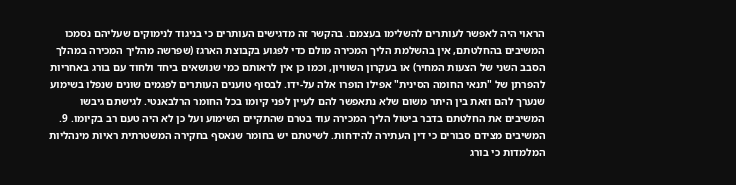הראוי היה לאפשר לעותרים להשלימו בעצמם. בהקשר זה מדגישים העותרים כי בניגוד לנימוקים שעליהם נסמכו המשיבים בהחלטתם, אין בהשלמת הליך המכירה מולם כדי לפגוע בקבוצת הארגז (שפרשה מהליך המכירה במהלך הסבב השני של הצעות המחיר) או בעקרון השוויון, וכמו כן אין לראותם כמי שנושאים ביחד ולחוד עם בורג באחריות להפרתן של "תנאי החומה הסינית" אפילו הופרו אלה על-ידו. לבסוף טוענים העותרים לפגמים שונים שנפלו בשימוע שנערך להם וזאת בין היתר משום שלא נתאפשר להם לעיין לפני קיומו בכל החומר הרלבאנטי. לגישתם גיבשו המשיבים את החלטתם בדבר ביטול הליך המכירה עוד בטרם שהתקיים השימוע ועל כן לא היה טעם רב בקיומו. 9. המשיבים מצידם סבורים כי דין העתירה להידחות. לשיטתם יש בחומר שנאסף בחקירה המשטרתית ראיות מינהליות המלמדות כי בורג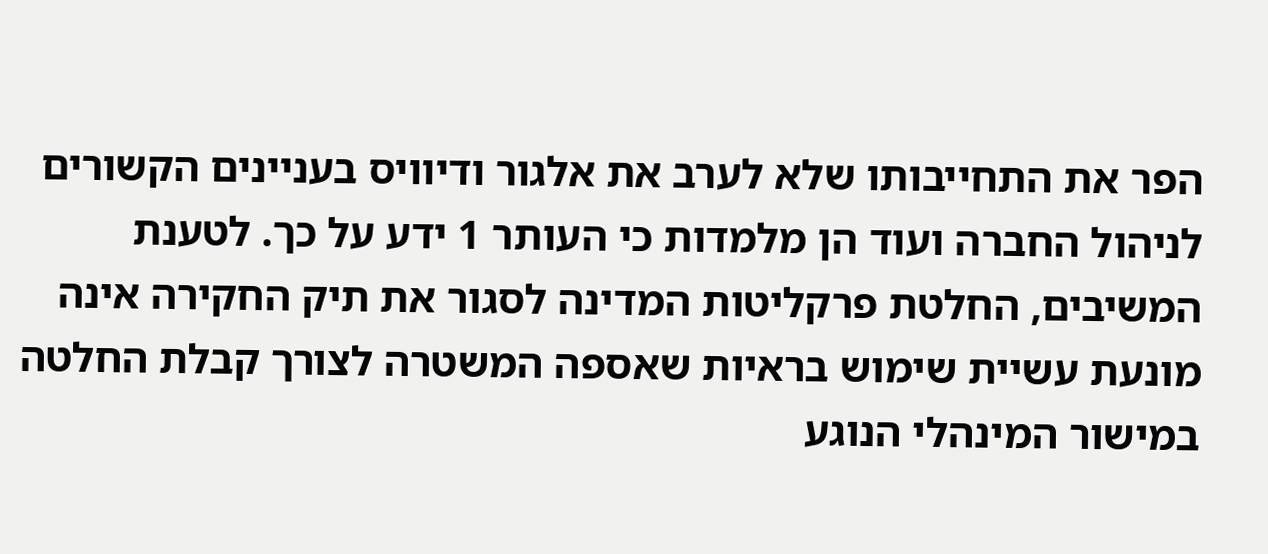הפר את התחייבותו שלא לערב את אלגור ודיוויס בעניינים הקשורים לניהול החברה ועוד הן מלמדות כי העותר 1 ידע על כך. לטענת המשיבים, החלטת פרקליטות המדינה לסגור את תיק החקירה אינה מונעת עשיית שימוש בראיות שאספה המשטרה לצורך קבלת החלטה במישור המינהלי הנוגע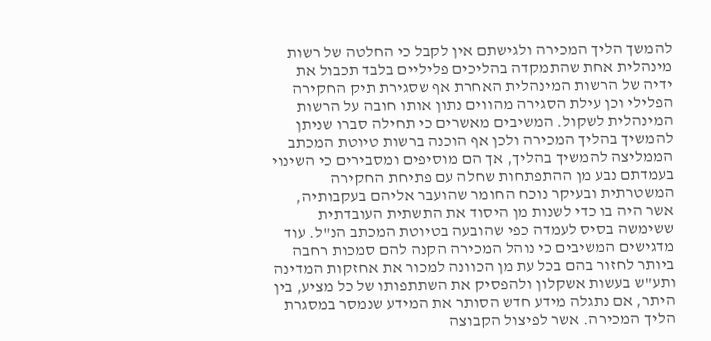להמשך הליך המכירה ולגישתם אין לקבל כי החלטה של רשות מינהלית אחת שהתמקדה בהליכים פליליים בלבד תכבול את ידיה של הרשות המינהלית האחרת אף שסגירת תיק החקירה הפלילי וכן עילת הסגירה מהווים נתון אותו חובה על הרשות המינהלית לשקול. המשיבים מאשרים כי תחילה סברו שניתן להמשיך בהליך המכירה ולכן אף הוכנה ברשות טיוטת המכתב הממליצה להמשיך בהליך, אך הם מוסיפים ומסבירים כי השינוי בעמדתם נבע מן ההתפתחות שחלה עם פתיחת החקירה המשטרתית ובעיקר נוכח החומר שהועבר אליהם בעקבותיה, אשר היה בו כדי לשנות מן היסוד את התשתית העובדתית ששימשה בסיס לעמדה כפי שהובעה בטיוטת המכתב הנ"ל. עוד מדגישים המשיבים כי נוהל המכירה הקנה להם סמכות רחבה ביותר לחזור בהם בכל עת מן הכוונה למכור את אחזקות המדינה ותע"ש בעשות אשקלון ולהפסיק את השתתפותו של כל מציע, בין היתר, אם נתגלה מידע חדש הסותר את המידע שנמסר במסגרת הליך המכירה. אשר לפיצול הקבוצה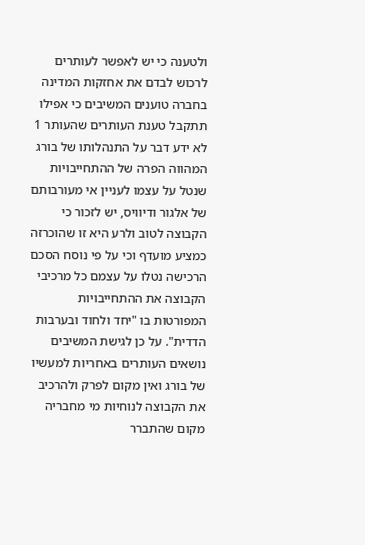ולטענה כי יש לאפשר לעותרים לרכוש לבדם את אחזקות המדינה בחברה טוענים המשיבים כי אפילו תתקבל טענת העותרים שהעותר 1 לא ידע דבר על התנהלותו של בורג המהווה הפרה של ההתחייבויות שנטל על עצמו לעניין אי מעורבותם של אלגור ודיוויס, יש לזכור כי הקבוצה לטוב ולרע היא זו שהוכרזה כמציע מועדף וכי על פי נוסח הסכם הרכישה נטלו על עצמם כל מרכיבי הקבוצה את ההתחייבויות המפורטות בו "יחד ולחוד ובערבות הדדית". על כן לגישת המשיבים נושאים העותרים באחריות למעשיו של בורג ואין מקום לפרק ולהרכיב את הקבוצה לנוחיות מי מחבריה מקום שהתברר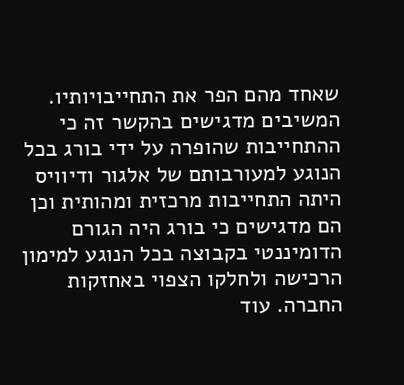שאחד מהם הפר את התחייבויותיו. המשיבים מדגישים בהקשר זה כי ההתחייבות שהופרה על ידי בורג בכל הנוגע למעורבותם של אלגור ודיוויס היתה התחייבות מרכזית ומהותית וכן הם מדגישים כי בורג היה הגורם הדומיננטי בקבוצה בכל הנוגע למימון הרכישה ולחלקו הצפוי באחזקות החברה. עוד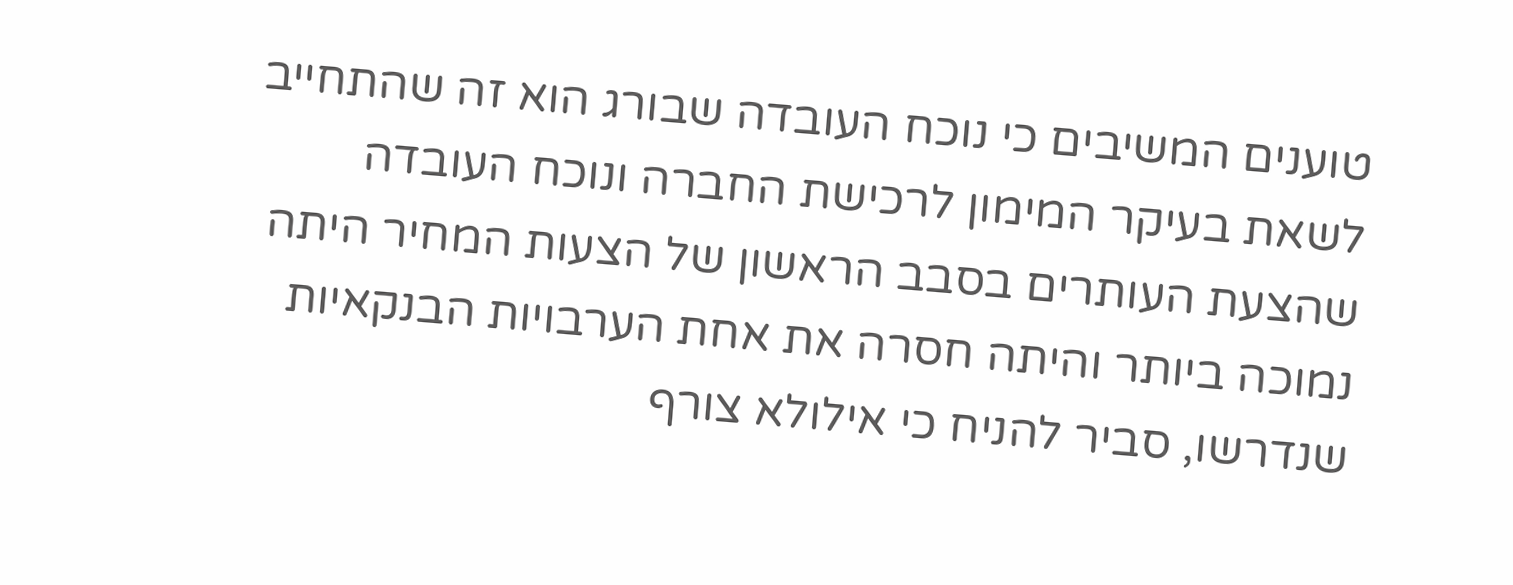טוענים המשיבים כי נוכח העובדה שבורג הוא זה שהתחייב לשאת בעיקר המימון לרכישת החברה ונוכח העובדה שהצעת העותרים בסבב הראשון של הצעות המחיר היתה נמוכה ביותר והיתה חסרה את אחת הערבויות הבנקאיות שנדרשו, סביר להניח כי אילולא צורף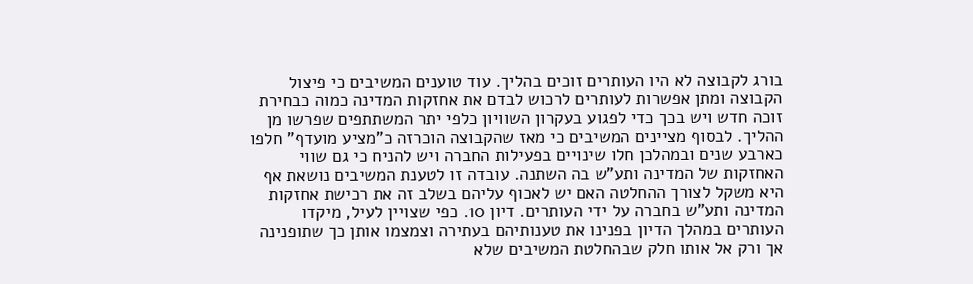בורג לקבוצה לא היו העותרים זוכים בהליך. עוד טוענים המשיבים כי פיצול הקבוצה ומתן אפשרות לעותרים לרכוש לבדם את אחזקות המדינה כמוה כבחירת זוכה חדש ויש בכך כדי לפגוע בעקרון השוויון כלפי יתר המשתתפים שפרשו מן ההליך. לבסוף מציינים המשיבים כי מאז שהקבוצה הוכרזה כ"מציע מועדף" חלפו כארבע שנים ובמהלכן חלו שינויים בפעילות החברה ויש להניח כי גם שווי האחזקות של המדינה ותע"ש בה השתנה. עובדה זו לטענת המשיבים נושאת אף היא משקל לצורך ההחלטה האם יש לאכוף עליהם בשלב זה את רכישת אחזקות המדינה ותע"ש בחברה על ידי העותרים. דיון 10. כפי שצויין לעיל, מיקדו העותרים במהלך הדיון בפנינו את טענותיהם בעתירה וצמצמו אותן כך שתופנינה אך ורק אל אותו חלק שבהחלטת המשיבים שלא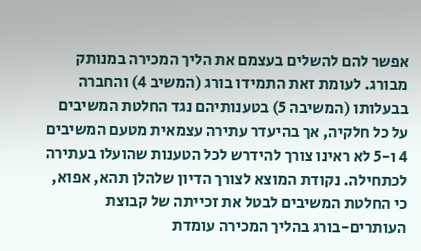אפשר להם להשלים בעצמם את הליך המכירה במנותק מבורג. לעומת זאת התמידו בורג (המשיב 4) והחברה בבעלותו (המשיבה 5) בטענותיהם נגד החלטת המשיבים על כל חלקיה, אך בהיעדר עתירה עצמאית מטעם המשיבים 4 ו-5 לא ראינו צורך להידרש לכל הטענות שהועלו בעתירה לכתחילה. נקודת המוצא לצורך הדיון שלהלן תהא, אפוא, כי החלטת המשיבים לבטל את זכייתה של קבוצת העותרים-בורג בהליך המכירה עומדת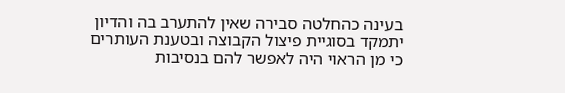בעינה כהחלטה סבירה שאין להתערב בה והדיון יתמקד בסוגיית פיצול הקבוצה ובטענת העותרים כי מן הראוי היה לאפשר להם בנסיבות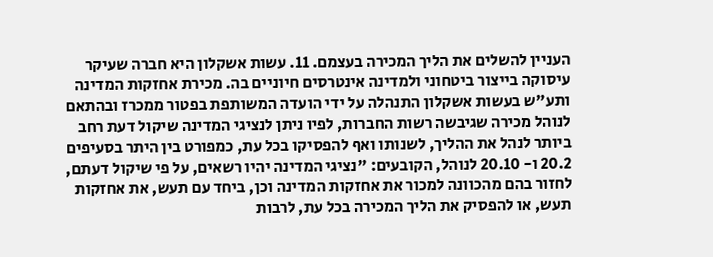העניין להשלים את הליך המכירה בעצמם. 11. עשות אשקלון היא חברה שעיקר עיסוקה בייצור ביטחוני ולמדינה אינטרסים חיוניים בה. מכירת אחזקות המדינה ותע"ש בעשות אשקלון התנהלה על ידי הועדה המשותפת בפטור ממכרז ובהתאם לנוהל מכירה שגיבשה רשות החברות, לפיו ניתן לנציגי המדינה שיקול דעת רחב ביותר לנהל את ההליך, לשנותו ואף להפסיקו בכל עת, כמפורט בין היתר בסעיפים 20.2 ו- 20.10 לנוהל, הקובעים: "נציגי המדינה יהיו רשאים, על פי שיקול דעתם, לחזור בהם מהכוונה למכור את אחזקות המדינה וכן, ביחד עם תעש, את אחזקות תעש, או להפסיק את הליך המכירה בכל עת, לרבות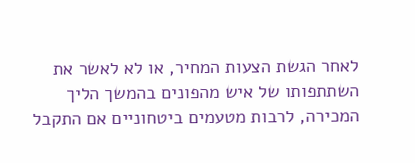לאחר הגשת הצעות המחיר, או לא לאשר את השתתפותו של איש מהפונים בהמשך הליך המכירה, לרבות מטעמים ביטחוניים אם התקבל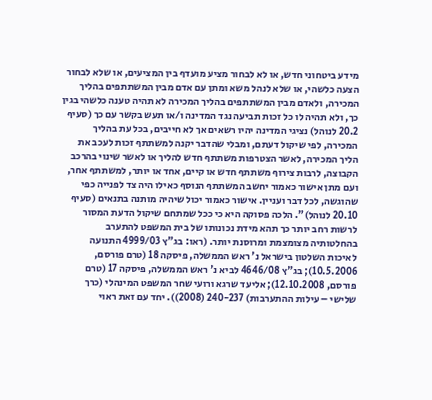מידע ביטחוני חדש, או לא לבחור מציע מועדף בין המציעים, או שלא לבחור הצעה כלשהי, או שלא לנהל משא ומתן עם אדם מבין המשתתפים בהליך המכירה, ולאדם מבין המשתתפים בהליך המכירה לא תהיה טענה כלשהי בגין כך, ולא תהיה לו כל זכות תביעה נגד המדינה ו/או תעש בקשר עם כך (סעיף 20.2 לנוהל) נציגי המדינה יהיו רשאים אך לא חייבים, בכל עת בהליך המכירה, לפי שיקול דעתם, ומבלי שהדבר יקנה למשתתף זכות לעכב את הליך המכירה, לאשר הצטרפות משתתף חדש להליך או לאשר שינוי בהרכב הקבוצה, לרבות צירוף משתתף חדש או קיים, אחד או יותר, למשתתף אחר, ועם מתן אישור כאמור יחשב המשתתף הנוסף כאילו היה צד לפנייה כפי שהוגשה, לכל דבר ועניין. אישור כאמור יכול שיהיה מותנה בתנאים (סעיף 20.10 לנוהל)". הלכה פסוקה היא כי ככל שמתחם שיקול הדעת המסור לרשות רחב יותר כך תהא מידת נכונותו של בית המשפט להתערב בהחלטותיה מצומצמת ומרוסנת יותר. (ראו: בג"ץ 4999/03 התנועה לאיכות השלטון בישראל נ' ראש הממשלה, פיסקה 18 (טרם פורסם, 10.5.2006); בג"ץ 4646/08 לביא נ' ראש הממשלה, פיסקה 17 (טרם פורסם, 12.10.2008); אליעד שרגא ורועי שחר המשפט המינהלי (כרך שלישי – עילות ההתערבות) 240-237 (2008)). יחד עם זאת ראוי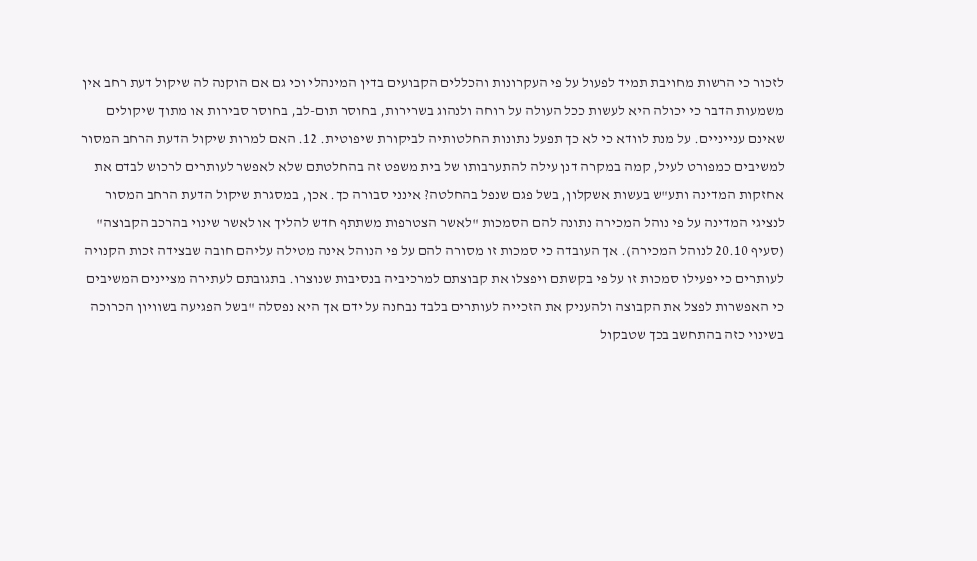לזכור כי הרשות מחויבת תמיד לפעול על פי העקרונות והכללים הקבועים בדין המינהלי וכי גם אם הוקנה לה שיקול דעת רחב אין משמעות הדבר כי יכולה היא לעשות ככל העולה על רוחה ולנהוג בשרירות, בחוסר תום-לב, בחוסר סבירות או מתוך שיקולים שאינם ענייניים. על מנת לוודא כי לא כך תפעל נתונות החלטותיה לביקורת שיפוטית. 12. האם למרות שיקול הדעת הרחב המסור למשיבים כמפורט לעיל, קמה במקרה דנן עילה להתערבותו של בית משפט זה בהחלטתם שלא לאפשר לעותרים לרכוש לבדם את אחזקות המדינה ותע"ש בעשות אשקלון, בשל פגם שנפל בהחלטה? אינני סבורה כך. אכן, במסגרת שיקול הדעת הרחב המסור לנציגי המדינה על פי נוהל המכירה נתונה להם הסמכות "לאשר הצטרפות משתתף חדש להליך או לאשר שינוי בהרכב הקבוצה" (סעיף 20.10 לנוהל המכירה). אך העובדה כי סמכות זו מסורה להם על פי הנוהל אינה מטילה עליהם חובה שבצידה זכות הקנויה לעותרים כי יפעילו סמכות זו על פי בקשתם ויפצלו את קבוצתם למרכיביה בנסיבות שנוצרו. בתגובתם לעתירה מציינים המשיבים כי האפשרות לפצל את הקבוצה ולהעניק את הזכייה לעותרים בלבד נבחנה על ידם אך היא נפסלה "בשל הפגיעה בשוויון הכרוכה בשינוי כזה בהתחשב בכך שטבקול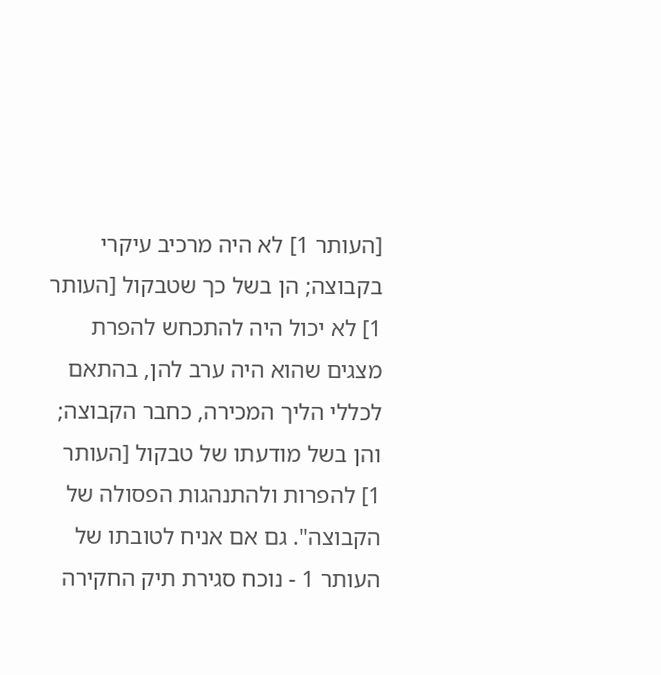[העותר 1] לא היה מרכיב עיקרי בקבוצה; הן בשל כך שטבקול [העותר 1] לא יכול היה להתכחש להפרת מצגים שהוא היה ערב להן, בהתאם לכללי הליך המכירה, כחבר הקבוצה; והן בשל מודעתו של טבקול [העותר 1] להפרות ולהתנהגות הפסולה של הקבוצה". גם אם אניח לטובתו של העותר 1 - נוכח סגירת תיק החקירה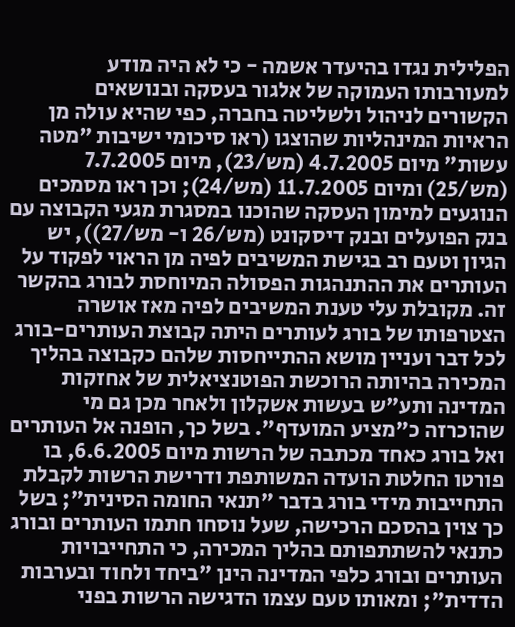הפלילית נגדו בהיעדר אשמה - כי לא היה מודע למעורבותו העמוקה של אלגור בעסקה ובנושאים הקשורים לניהול ולשליטה בחברה, כפי שהיא עולה מן הראיות המינהליות שהוצגו (ראו סיכומי ישיבות "מטה עשות" מיום 4.7.2005 (מש/23), מיום 7.7.2005 (מש/25) ומיום 11.7.2005 (מש/24); וכן ראו מסמכים הנוגעים למימון העסקה שהוכנו במסגרת מגעי הקבוצה עם בנק הפועלים ובנק דיסקונט (מש/26 ו- מש/27)), יש הגיון וטעם רב בגישת המשיבים לפיה מן הראוי לפקוד על העותרים את ההתנהגות הפסולה המיוחסת לבורג בהקשר זה. מקובלת עלי טענת המשיבים לפיה מאז אושרה הצטרפותו של בורג לעותרים היתה קבוצת העותרים-בורג לכל דבר ועניין מושא ההתייחסות שלהם כקבוצה בהליך המכירה בהיותה הרוכשת הפוטנציאלית של אחזקות המדינה ותע"ש בעשות אשקלון ולאחר מכן גם מי שהוכרזה כ"מציע המועדף". בשל כך, הופנה אל העותרים ואל בורג כאחד מכתבה של הרשות מיום 6.6.2005, בו פורטו החלטת הועדה המשותפת ודרישת הרשות לקבלת התחייבות מידי בורג בדבר "תנאי החומה הסינית"; בשל כך צוין בהסכם הרכישה, שעל נוסחו חתמו העותרים ובורג כתנאי להשתתפותם בהליך המכירה, כי התחייבויות העותרים ובורג כלפי המדינה הינן "ביחד ולחוד ובערבות הדדית"; ומאותו טעם עצמו הדגישה הרשות בפני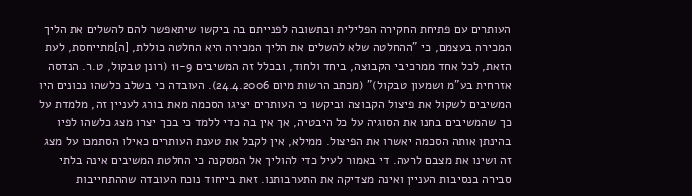העותרים עם פתיחת החקירה הפלילית ובתשובה לפנייתם בה ביקשו שיתאפשר להם להשלים את הליך המכירה בעצמם, כי "ההחלטה שלא להשלים את הליך המכירה היא החלטה כוללת, [ה]מתייחסת, לעת הזאת, לכל אחד ממרכיבי הקבוצה, ביחד ולחוד, ובכלל זה המשיבים 11-9 (רונן טבקול, ט.ר. הנדסה אזרחית בע"מ ושמעון טבקול)" (מכתב הרשות מיום 24.4.2006). העובדה כי בשלב כלשהו נכונים היו המשיבים לשקול את פיצול הקבוצה וביקשו כי העותרים יציגו הסכמה מאת בורג לעניין זה, מלמדת על כך שהמשיבים בחנו את הסוגיה על כל היבטיה, אך אין בה כדי ללמד כי בכך יצרו מצג כלשהו לפיו בהינתן אותה הסכמה יאשרו את הפיצול. ממילא, אין לקבל את טענת העותרים כאילו הסתמכו על מצג זה ושינו את מצבם לרעה. די באמור לעיל כדי להוליך אל המסקנה כי החלטת המשיבים אינה בלתי סבירה בנסיבות העניין ואינה מצדיקה את התערבותנו. זאת בייחוד נוכח העובדה שההתחייבות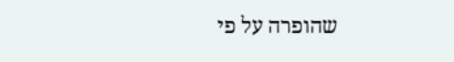שהופרה על פי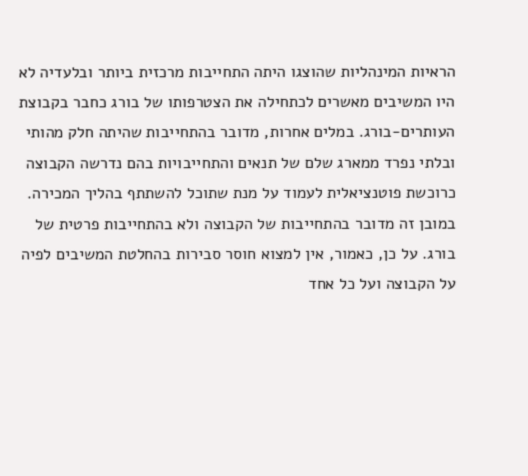הראיות המינהליות שהוצגו היתה התחייבות מרכזית ביותר ובלעדיה לא היו המשיבים מאשרים לכתחילה את הצטרפותו של בורג כחבר בקבוצת העותרים-בורג. במלים אחרות, מדובר בהתחייבות שהיתה חלק מהותי ובלתי נפרד ממארג שלם של תנאים והתחייבויות בהם נדרשה הקבוצה כרוכשת פוטנציאלית לעמוד על מנת שתוכל להשתתף בהליך המכירה. במובן זה מדובר בהתחייבות של הקבוצה ולא בהתחייבות פרטית של בורג. על כן, כאמור, אין למצוא חוסר סבירות בהחלטת המשיבים לפיה על הקבוצה ועל כל אחד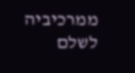ממרכיביה לשלם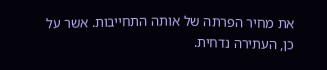את מחיר הפרתה של אותה התחייבות. אשר על כן, העתירה נדחית.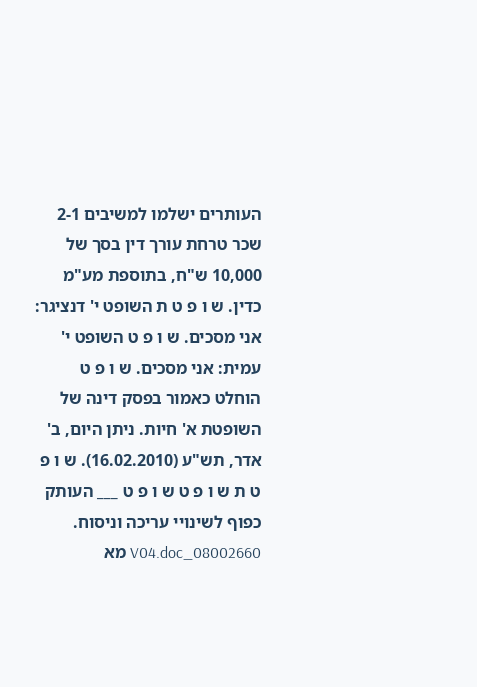העותרים ישלמו למשיבים 2-1 שכר טרחת עורך דין בסך של 10,000 ש"ח, בתוספת מע"מ כדין. ש ו פ ט ת השופט י' דנציגר: אני מסכים. ש ו פ ט השופט י' עמית: אני מסכים. ש ו פ ט הוחלט כאמור בפסק דינה של השופטת א' חיות. ניתן היום, ב' אדר, תש"ע (16.02.2010). ש ו פ ט ת ש ו פ ט ש ו פ ט ___ העותק כפוף לשינויי עריכה וניסוח. 08002660_V04.doc מא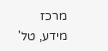מרכז מידע, טל'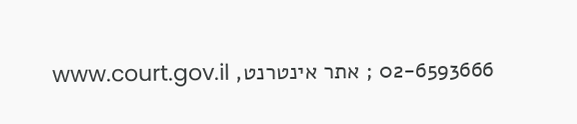02-6593666 ; אתר אינטרנט, www.court.gov.il